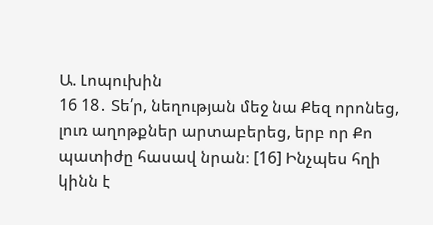Ա. Լոպուխին
16 18․ Տե՛ր, նեղության մեջ նա Քեզ որոնեց, լուռ աղոթքներ արտաբերեց, երբ որ Քո պատիժը հասավ նրան։ [16] Ինչպես հղի կինն է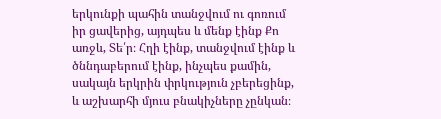երկունքի պահին տանջվում ու գոռում իր ցավերից, այդպես և մենք էինք Քո առջև, Տե՛ր։ Հղի էինք, տանջվում էինք և ծննդաբերում էինք, ինչպես քամին, սակայն երկրին փրկություն չբերեցինք, և աշխարհի մյուս բնակիչները չընկան։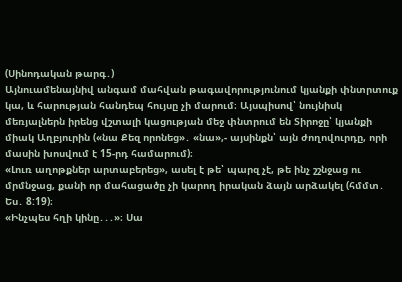(Սինոդական թարգ․)
Այնուամենայնիվ անգամ մահվան թագավորությունում կյանքի փնտրտուք կա, և հարության հանդեպ հույսը չի մարում։ Այսպիսով՝ նույնիսկ մեռյալներն իրենց վշտալի կացության մեջ փնտրում են Տիրոջը՝ կյանքի միակ Աղբյուրին («նա Քեզ որոնեց»․ «նա»,- այսինքն՝ այն ժողովուրդը, որի մասին խոսվում է 15-րդ համարում)։
«Լուռ աղոթքներ արտաբերեց», ասել է թե՝ պարզ չէ, թե ինչ շշնջաց ու մրմնջաց, քանի որ մահացածը չի կարող իրական ձայն արձակել (հմմտ․ Ես․ 8:19)։
«Ինչպես հղի կինը․․․»։ Սա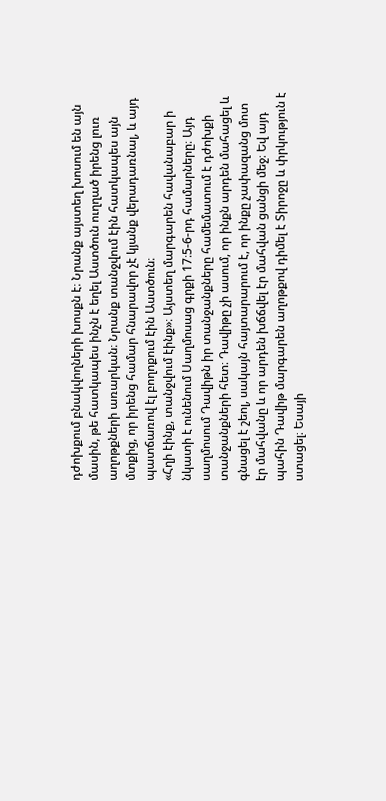դժոխքում բնակվողների խոսքն է։ Նրանք այստեղ խոսում են այն մասին, թե հատկապես ինչն է եղել Աստծուն ուղղած իրենց լուռ աղոթքների առարկան։ Նրանք տանջվում էին հատկապես այն մտքից, որ իրենց համար հնարավոր չէ կյանք վերադառնալ, և այդ պատճառով էլ բողոքում էին Աստծուն։
«Հղի էինք, տանջվում էինք»։ Այստեղ մարգարեն հավանաբար ի նկատի է ունենում Սաղմոսաց գրքի 17։5-6-րդ համարները։ Այդ սաղմոսում Դավիթն իր տանջանքները համեմատում է դժոխքի տանջանքների հետ։ Դավիթը չի ասում, որ ինքն արդեն մահացել և գնացել է շեոլ, սակայն հայտարարում է, որ ինքը չափազանց մոտ էր մահվանը և որ արդեն խճճվել էր մահվան ցանցի մեջ։ Եվ այդ պահին Դավիթ մարգարեն աղոթքով դիմել է Տիրոջը և փրկություն է ստացել։ Եսայի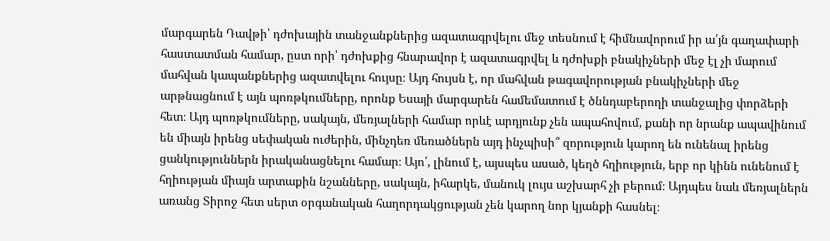մարգարեն Դավթի՝ դժոխային տանջանքներից ազատագրվելու մեջ տեսնում է հիմնավորում իր ա՛յն գաղափարի հաստատման համար, ըստ որի՝ դժոխքից հնարավոր է ազատագրվել և դժոխքի բնակիչների մեջ էլ չի մարում մահվան կապանքներից ազատվելու հույսը։ Այդ հույսն է, որ մահվան թագավորության բնակիչների մեջ արթնացնում է այն պոռթկումները, որոնք Եսայի մարգարեն համեմատում է ծննդաբերողի տանջալից փորձերի հետ։ Այդ պոռթկումները, սակայն, մեռյալների համար որևէ արդյունք չեն ապահովում, քանի որ նրանք ապավինում են միայն իրենց սեփական ուժերին, մինչդեռ մեռածներն այդ ինչպիսի՞ զորություն կարող են ունենալ իրենց ցանկություններն իրականացնելու համար։ Այո՛, լինում է, այսպես ասած, կեղծ հղիություն, երբ որ կինն ունենում է հղիության միայն արտաքին նշանները, սակայն, իհարկե, մանուկ լույս աշխարհ չի բերում։ Այդպես նաև մեռյալներն առանց Տիրոջ հետ սերտ օրգանական հաղորդակցության չեն կարող նոր կյանքի հասնել։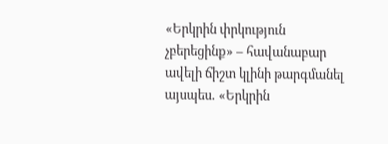«Երկրին փրկություն չբերեցինք» – հավանաբար ավելի ճիշտ կլինի թարգմանել այսպես․ «Երկրին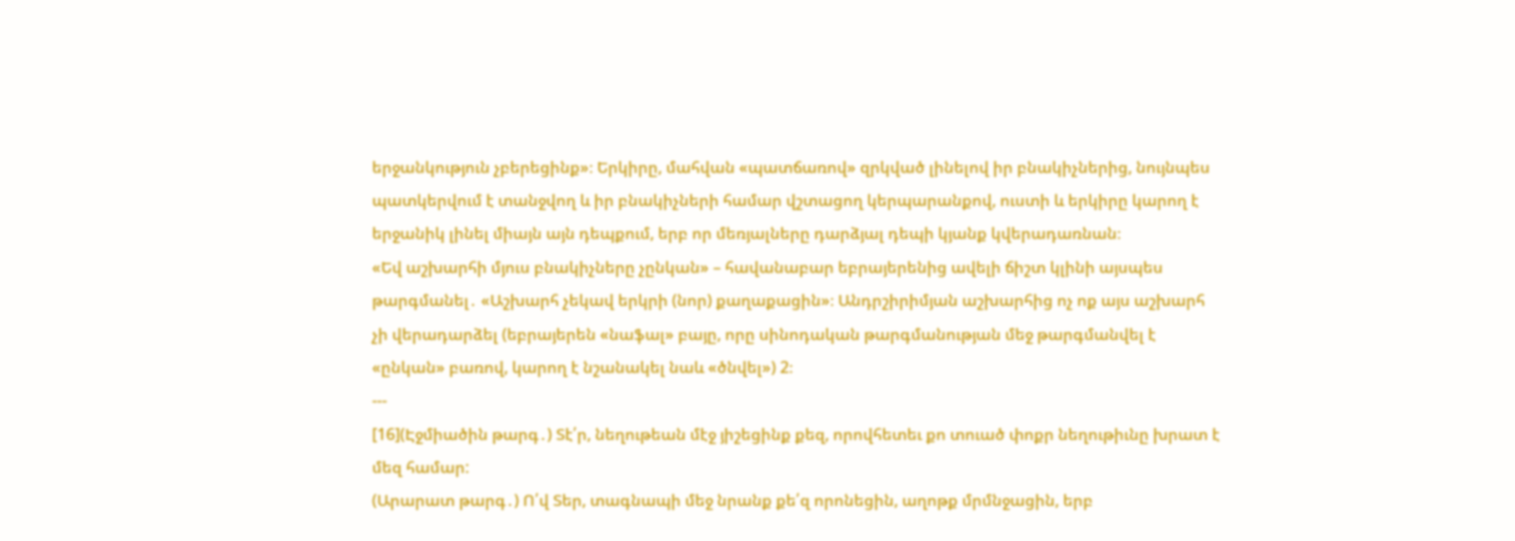երջանկություն չբերեցինք»։ Երկիրը, մահվան «պատճառով» զրկված լինելով իր բնակիչներից, նույնպես պատկերվում է տանջվող և իր բնակիչների համար վշտացող կերպարանքով, ուստի և երկիրը կարող է երջանիկ լինել միայն այն դեպքում, երբ որ մեռյալները դարձյալ դեպի կյանք կվերադառնան։
«Եվ աշխարհի մյուս բնակիչները չընկան» – հավանաբար եբրայերենից ավելի ճիշտ կլինի այսպես թարգմանել․ «Աշխարհ չեկավ երկրի (նոր) քաղաքացին»։ Անդրշիրիմյան աշխարհից ոչ ոք այս աշխարհ չի վերադարձել (եբրայերեն «նաֆալ» բայը, որը սինոդական թարգմանության մեջ թարգմանվել է «ընկան» բառով, կարող է նշանակել նաև «ծնվել») 2։
---
[16](Էջմիածին թարգ․) Տէ՛ր, նեղութեան մէջ յիշեցինք քեզ, որովհետեւ քո տուած փոքր նեղութիւնը խրատ է մեզ համար:
(Արարատ թարգ․) Ո՛վ Տեր, տագնապի մեջ նրանք քե՛զ որոնեցին, աղոթք մրմնջացին, երբ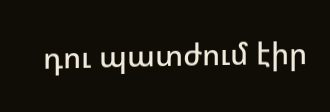դու պատժում էիր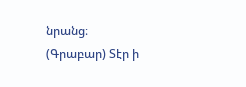նրանց։
(Գրաբար) Տէր ի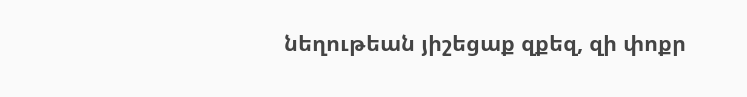նեղութեան յիշեցաք զքեզ, զի փոքր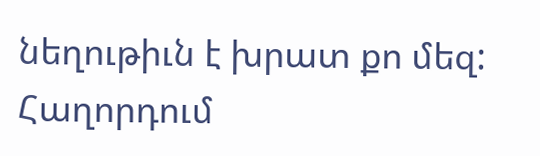նեղութիւն է խրատ քո մեզ:
Հաղորդում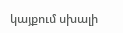կայքում սխալի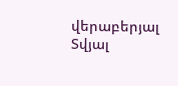վերաբերյալ
Տվյալ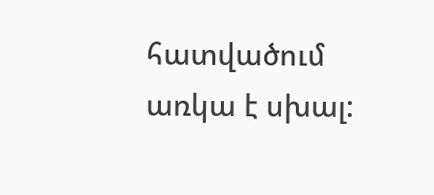հատվածում առկա է սխալ: